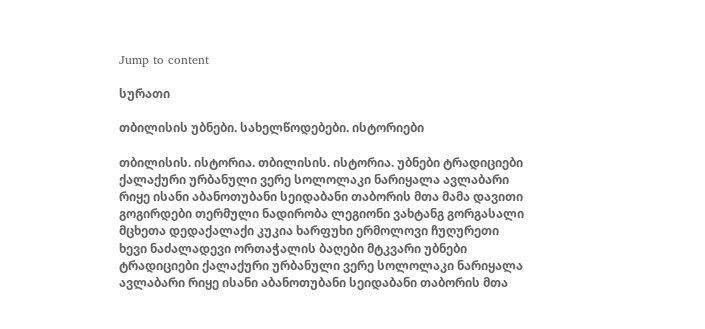Jump to content

სურათი

თბილისის უბნები. სახელწოდებები. ისტორიები

თბილისის. ისტორია. თბილისის. ისტორია. უბნები ტრადიციები ქალაქური ურბანული ვერე სოლოლაკი ნარიყალა ავლაბარი რიყე ისანი აბანოთუბანი სეიდაბანი თაბორის მთა მამა დავითი გოგირდები თერმული ნადირობა ლეგიონი ვახტანგ გორგასალი მცხეთა დედაქალაქი კუკია ხარფუხი ერმოლოვი ჩუღურეთი ხევი ნაძალადევი ორთაჭალის ბაღები მტკვარი უბნები ტრადიციები ქალაქური ურბანული ვერე სოლოლაკი ნარიყალა ავლაბარი რიყე ისანი აბანოთუბანი სეიდაბანი თაბორის მთა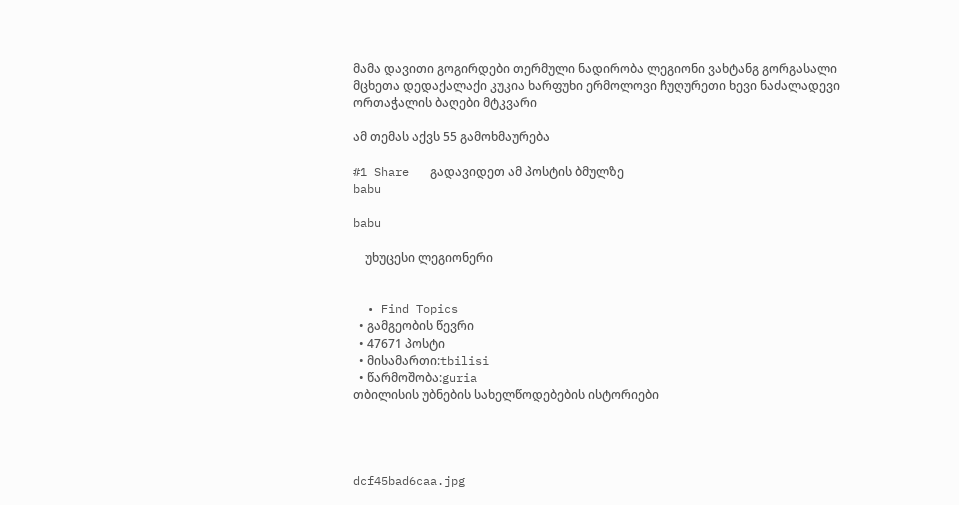მამა დავითი გოგირდები თერმული ნადირობა ლეგიონი ვახტანგ გორგასალი მცხეთა დედაქალაქი კუკია ხარფუხი ერმოლოვი ჩუღურეთი ხევი ნაძალადევი ორთაჭალის ბაღები მტკვარი

ამ თემას აქვს 55 გამოხმაურება

#1 Share   გადავიდეთ ამ პოსტის ბმულზე
babu

babu

    უხუცესი ლეგიონერი


  • Find Topics
  • გამგეობის წევრი
  • 47671 პოსტი
  • მისამართი:tbilisi
  • წარმოშობა:guria
თბილისის უბნების სახელწოდებების ისტორიები




dcf45bad6caa.jpg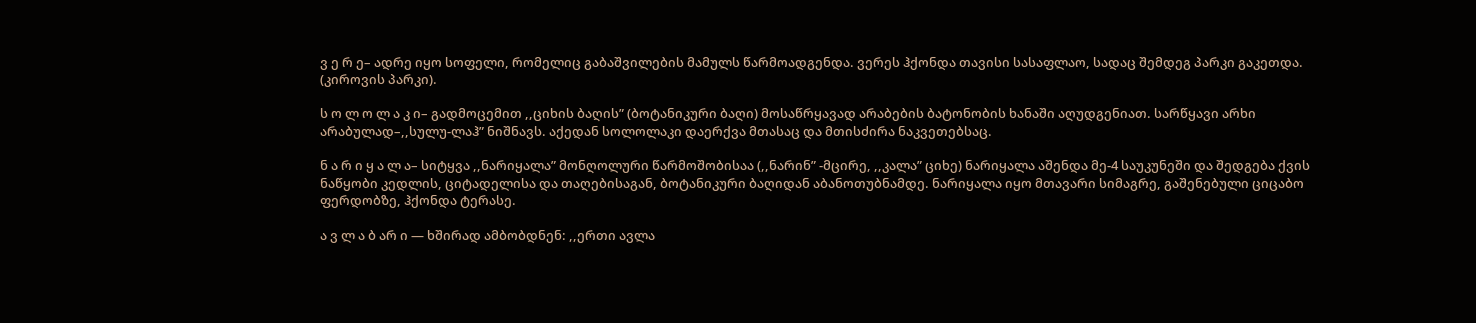ვ ე რ ე– ადრე იყო სოფელი, რომელიც გაბაშვილების მამულს წარმოადგენდა. ვერეს ჰქონდა თავისი სასაფლაო, სადაც შემდეგ პარკი გაკეთდა. (კიროვის პარკი).

ს ო ლ ო ლ ა კ ი– გადმოცემით ,,ციხის ბაღის” (ბოტანიკური ბაღი) მოსაწრყავად არაბების ბატონობის ხანაში აღუდგენიათ. სარწყავი არხი არაბულად–,,სულუ-ლაჰ” ნიშნავს. აქედან სოლოლაკი დაერქვა მთასაც და მთისძირა ნაკვეთებსაც.

ნ ა რ ი ყ ა ლ ა– სიტყვა ,,ნარიყალა” მონღოლური წარმოშობისაა (,,ნარინ” -მცირე, ,,კალა” ციხე) ნარიყალა აშენდა მე-4 საუკუნეში და შედგება ქვის ნაწყობი კედლის, ციტადელისა და თაღებისაგან, ბოტანიკური ბაღიდან აბანოთუბნამდე. ნარიყალა იყო მთავარი სიმაგრე, გაშენებული ციცაბო ფერდობზე, ჰქონდა ტერასე.

ა ვ ლ ა ბ არ ი — ხშირად ამბობდნენ: ,,ერთი ავლა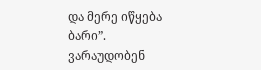და მერე იწყება ბარი”. ვარაუდობენ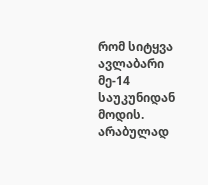რომ სიტყვა ავლაბარი მე-14 საუკუნიდან მოდის. არაბულად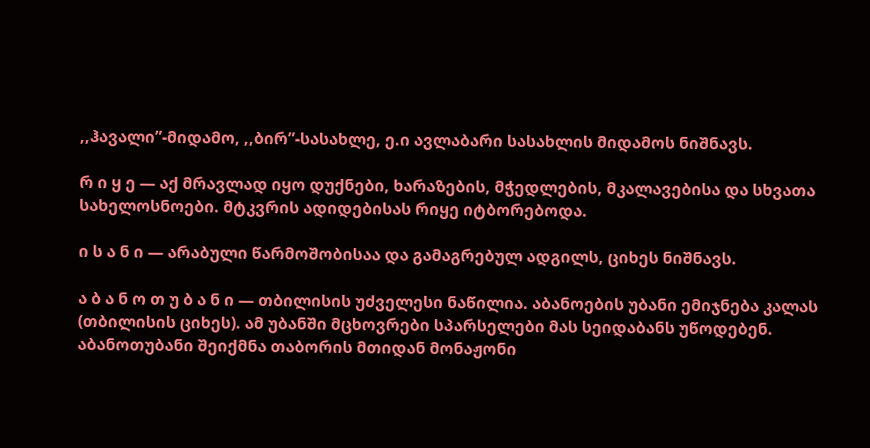,,ჰავალი”-მიდამო, ,,ბირ”-სასახლე, ე.ი ავლაბარი სასახლის მიდამოს ნიშნავს.

რ ი ყ ე — აქ მრავლად იყო დუქნები, ხარაზების, მჭედლების, მკალავებისა და სხვათა სახელოსნოები. მტკვრის ადიდებისას რიყე იტბორებოდა.

ი ს ა ნ ი — არაბული წარმოშობისაა და გამაგრებულ ადგილს, ციხეს ნიშნავს.

ა ბ ა ნ ო თ უ ბ ა ნ ი — თბილისის უძველესი ნაწილია. აბანოების უბანი ემიჯნება კალას (თბილისის ციხეს). ამ უბანში მცხოვრები სპარსელები მას სეიდაბანს უწოდებენ. აბანოთუბანი შეიქმნა თაბორის მთიდან მონაჟონი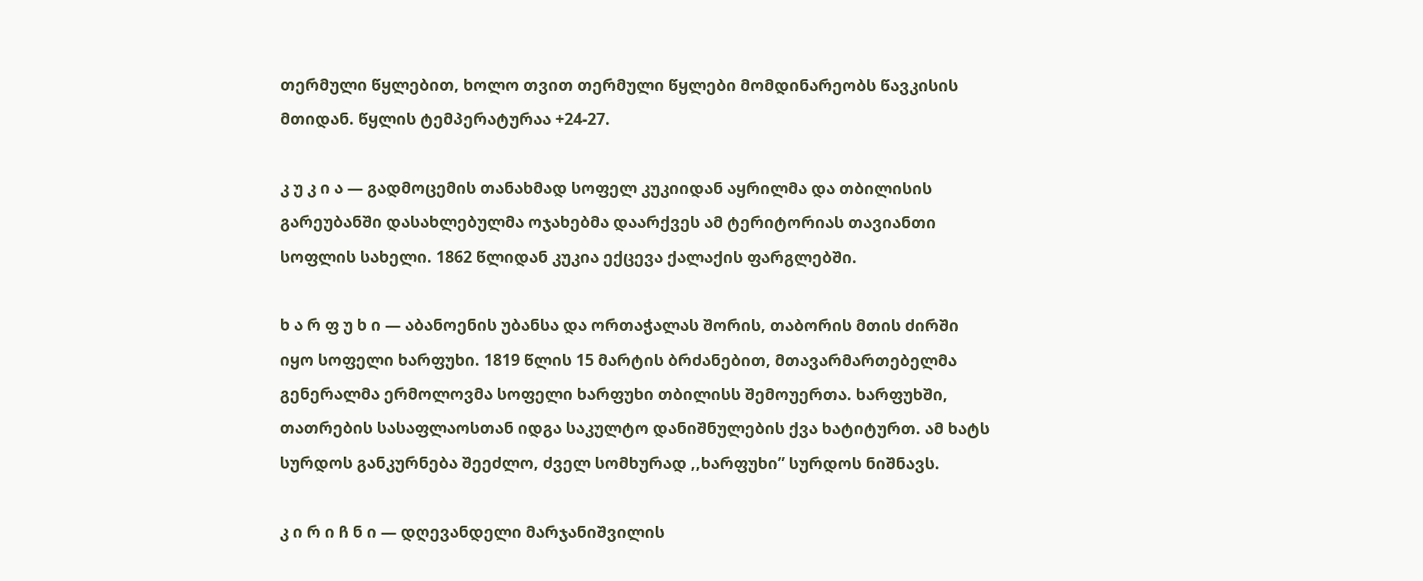თერმული წყლებით, ხოლო თვით თერმული წყლები მომდინარეობს წავკისის მთიდან. წყლის ტემპერატურაა +24-27.

კ უ კ ი ა — გადმოცემის თანახმად სოფელ კუკიიდან აყრილმა და თბილისის გარეუბანში დასახლებულმა ოჯახებმა დაარქვეს ამ ტერიტორიას თავიანთი სოფლის სახელი. 1862 წლიდან კუკია ექცევა ქალაქის ფარგლებში.

ხ ა რ ფ უ ხ ი — აბანოენის უბანსა და ორთაჭალას შორის, თაბორის მთის ძირში იყო სოფელი ხარფუხი. 1819 წლის 15 მარტის ბრძანებით, მთავარმართებელმა გენერალმა ერმოლოვმა სოფელი ხარფუხი თბილისს შემოუერთა. ხარფუხში, თათრების სასაფლაოსთან იდგა საკულტო დანიშნულების ქვა ხატიტურთ. ამ ხატს სურდოს განკურნება შეეძლო, ძველ სომხურად ,,ხარფუხი” სურდოს ნიშნავს.

კ ი რ ი ჩ ნ ი — დღევანდელი მარჯანიშვილის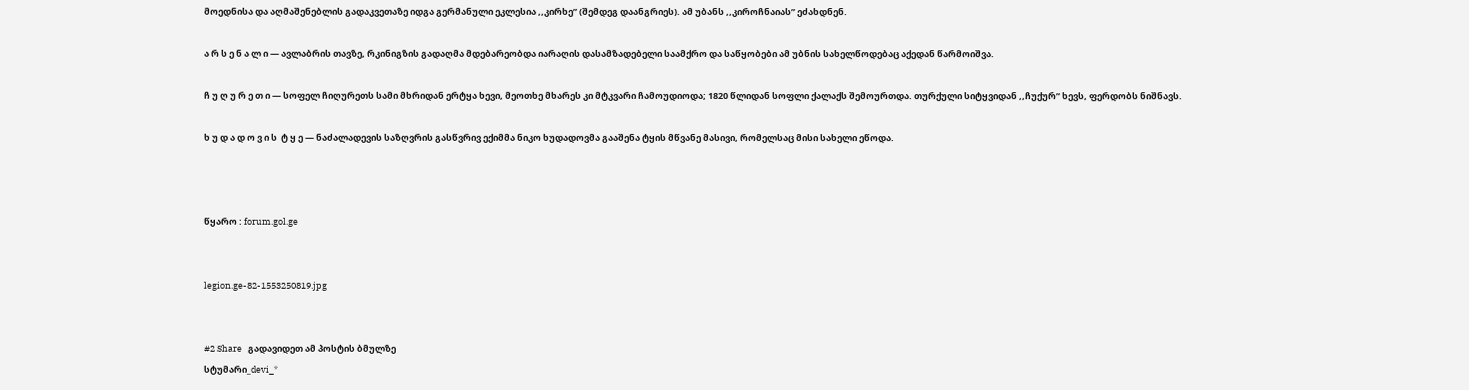მოედნისა და აღმაშენებლის გადაკვეთაზე იდგა გერმანული ეკლესია ,,კირხე” (შემდეგ დაანგრიეს). ამ უბანს ,,კიროჩნაიას” ეძახდნენ.

ა რ ს ე ნ ა ლ ი — ავლაბრის თავზე, რკინიგზის გადაღმა მდებარეობდა იარაღის დასამზადებელი საამქრო და საწყობები ამ უბნის სახელწოდებაც აქედან წარმოიშვა.

ჩ უ ღ უ რ ე თ ი — სოფელ ჩიღურეთს სამი მხრიდან ერტყა ხევი, მეოთხე მხარეს კი მტკვარი ჩამოუდიოდა; 1820 წლიდან სოფლი ქალაქს შემოურთდა. თურქული სიტყვიდან ,,ჩუქურ” ხევს, ფერდობს ნიშნავს.

ხ უ დ ა დ ო ვ ი ს  ტ ყ ე — ნაძალადევის საზღვრის გასწვრივ ექიმმა ნიკო ხუდადოვმა გააშენა ტყის მწვანე მასივი, რომელსაც მისი სახელი ეწოდა.



წყარო : forum.gol.ge


legion.ge-82-1553250819.jpg


#2 Share   გადავიდეთ ამ პოსტის ბმულზე
სტუმარი_devi_*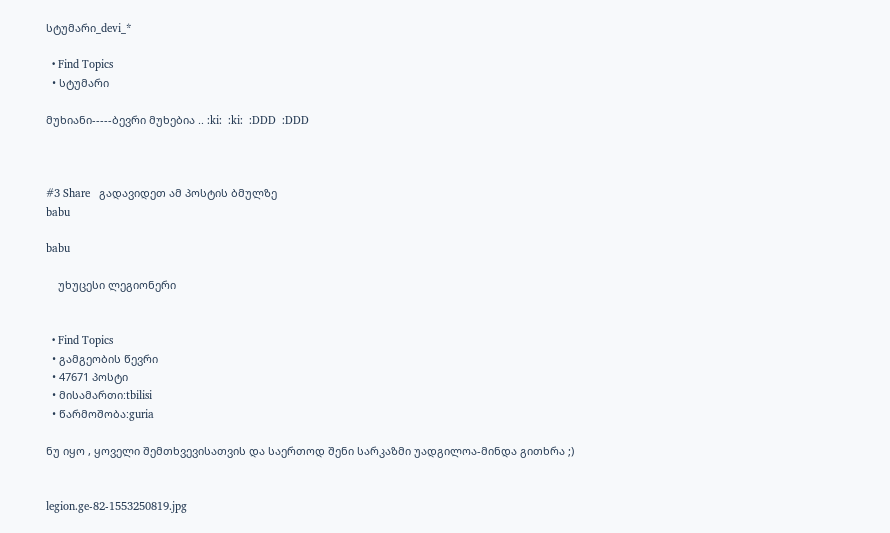სტუმარი_devi_*

  • Find Topics
  • სტუმარი

მუხიანი-----ბევრი მუხებია .. :ki:  :ki:  :DDD  :DDD



#3 Share   გადავიდეთ ამ პოსტის ბმულზე
babu

babu

    უხუცესი ლეგიონერი


  • Find Topics
  • გამგეობის წევრი
  • 47671 პოსტი
  • მისამართი:tbilisi
  • წარმოშობა:guria

ნუ იყო , ყოველი შემთხვევისათვის და საერთოდ შენი სარკაზმი უადგილოა-მინდა გითხრა ;)


legion.ge-82-1553250819.jpg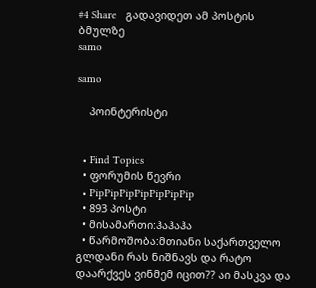#4 Share   გადავიდეთ ამ პოსტის ბმულზე
samo

samo

    პოინტერისტი


  • Find Topics
  • ფორუმის წევრი
  • PipPipPipPipPipPipPip
  • 893 პოსტი
  • მისამართი:ჰაჰაჰა
  • წარმოშობა:მთიანი საქართველო
გლდანი რას ნიშნავს და რატო დაარქვეს ვინმემ იცით?? აი მასკვა და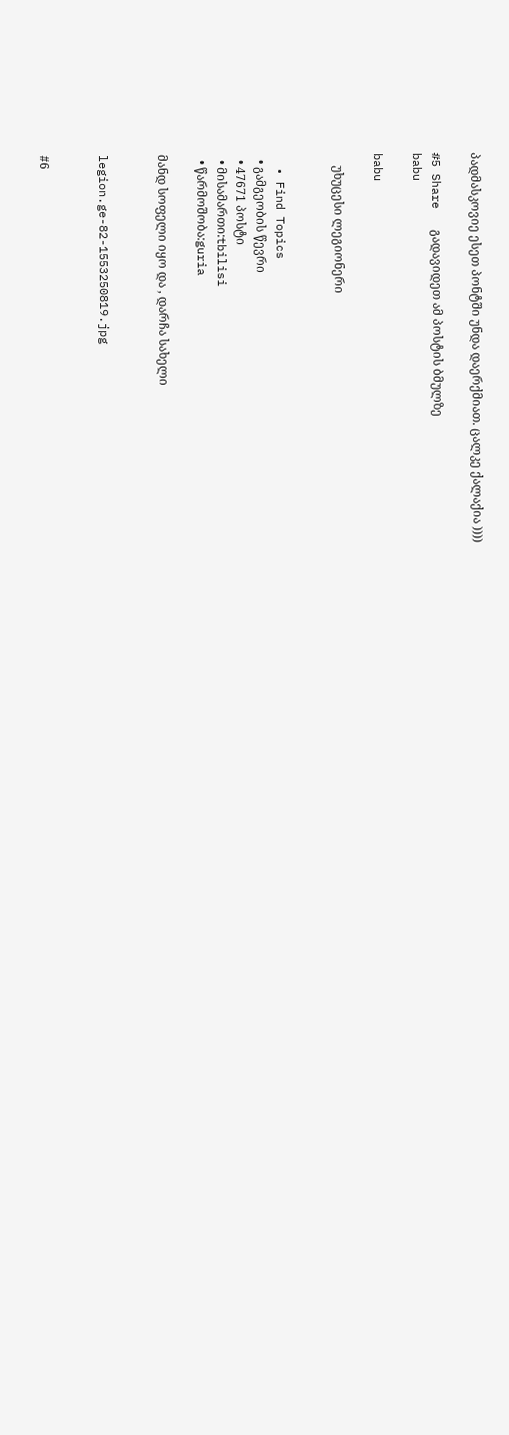პადმასკოვიე ესეთ პონტში უნდა დაერქმიათ. ცალკე ქალაქია ))))

#5 Share   გადავიდეთ ამ პოსტის ბმულზე
babu

babu

    უხუცესი ლეგიონერი


  • Find Topics
  • გამგეობის წევრი
  • 47671 პოსტი
  • მისამართი:tbilisi
  • წარმოშობა:guria

მანდ სოფელი იყო და , დარჩა სახელი


legion.ge-82-1553250819.jpg


#6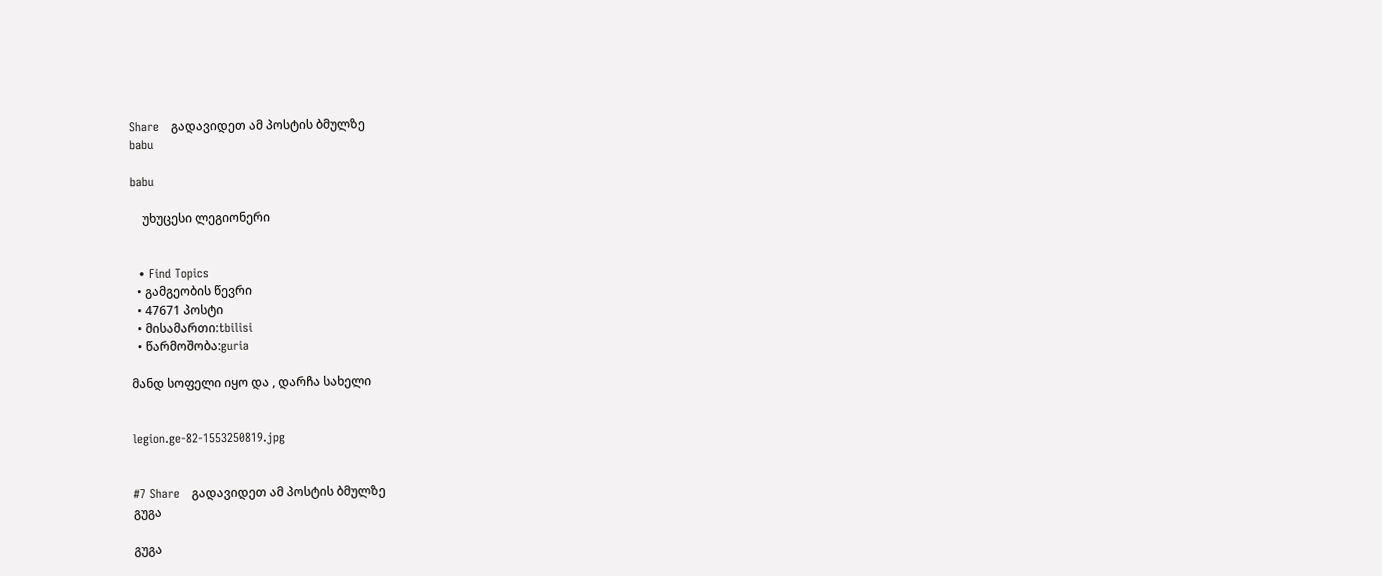Share   გადავიდეთ ამ პოსტის ბმულზე
babu

babu

    უხუცესი ლეგიონერი


  • Find Topics
  • გამგეობის წევრი
  • 47671 პოსტი
  • მისამართი:tbilisi
  • წარმოშობა:guria

მანდ სოფელი იყო და , დარჩა სახელი


legion.ge-82-1553250819.jpg


#7 Share   გადავიდეთ ამ პოსტის ბმულზე
გუგა

გუგა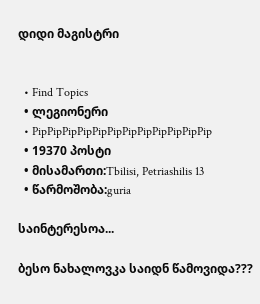დიდი მაგისტრი


  • Find Topics
  • ლეგიონერი
  • PipPipPipPipPipPipPipPipPipPipPipPip
  • 19370 პოსტი
  • მისამართი:Tbilisi, Petriashilis 13
  • წარმოშობა:guria

საინტერესოა...

ბესო ნახალოვკა საიდნ წამოვიდა???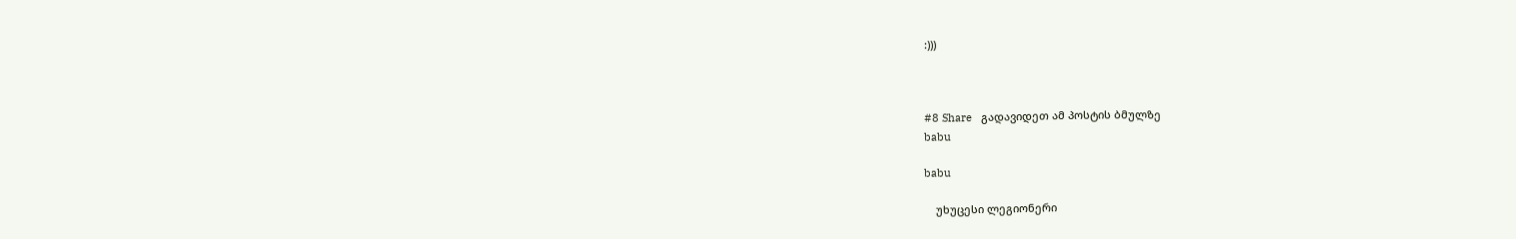:)))



#8 Share   გადავიდეთ ამ პოსტის ბმულზე
babu

babu

    უხუცესი ლეგიონერი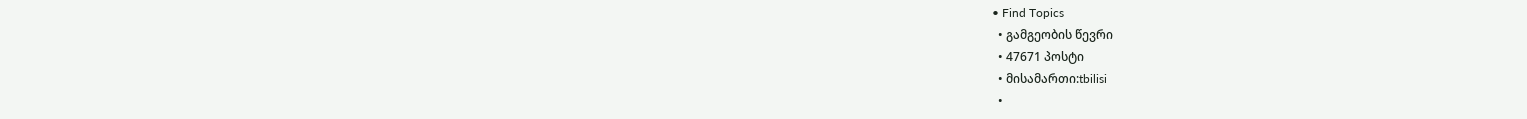• Find Topics
  • გამგეობის წევრი
  • 47671 პოსტი
  • მისამართი:tbilisi
  •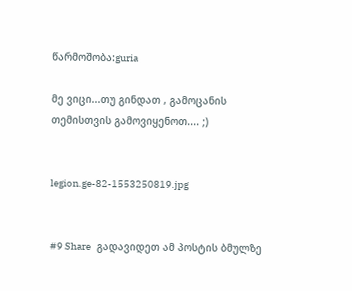წარმოშობა:guria

მე ვიცი...თუ გინდათ , გამოცანის თემისთვის გამოვიყენოთ.... ;)


legion.ge-82-1553250819.jpg


#9 Share   გადავიდეთ ამ პოსტის ბმულზე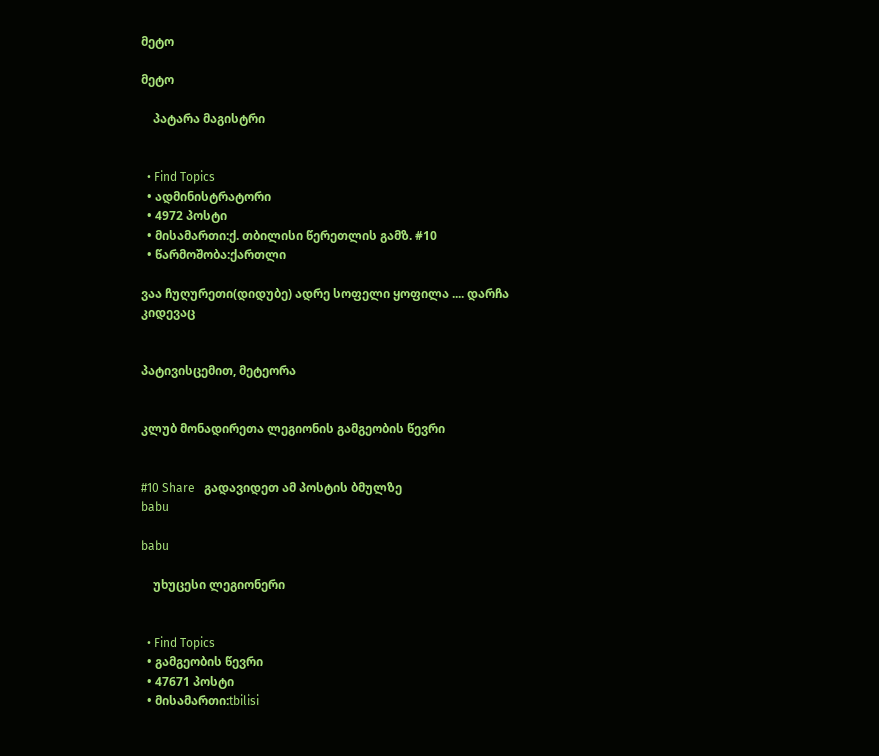მეტო

მეტო

    პატარა მაგისტრი


  • Find Topics
  • ადმინისტრატორი
  • 4972 პოსტი
  • მისამართი:ქ. თბილისი წერეთლის გამზ. #10
  • წარმოშობა:ქართლი

ვაა ჩუღურეთი(დიდუბე) ადრე სოფელი ყოფილა .... დარჩა კიდევაც


პატივისცემით, მეტეორა


კლუბ მონადირეთა ლეგიონის გამგეობის წევრი


#10 Share   გადავიდეთ ამ პოსტის ბმულზე
babu

babu

    უხუცესი ლეგიონერი


  • Find Topics
  • გამგეობის წევრი
  • 47671 პოსტი
  • მისამართი:tbilisi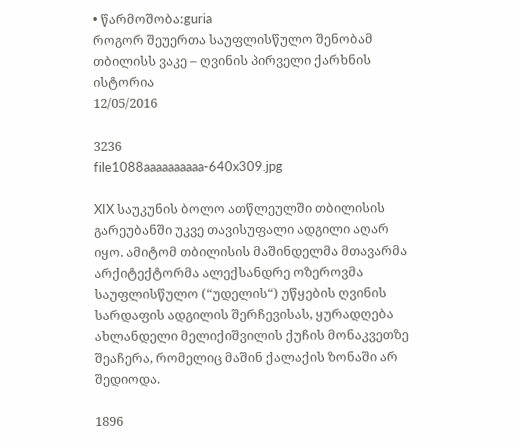• წარმოშობა:guria
როგორ შეუერთა საუფლისწულო შენობამ თბილისს ვაკე – ღვინის პირველი ქარხნის ისტორია
12/05/2016

3236
file1088aaaaaaaaaa-640x309.jpg

XIX საუკუნის ბოლო ათწლეულში თბილისის გარეუბანში უკვე თავისუფალი ადგილი აღარ იყო. ამიტომ თბილისის მაშინდელმა მთავარმა არქიტექტორმა ალექსანდრე ოზეროვმა საუფლისწულო (“უდელის“) უწყების ღვინის სარდაფის ადგილის შერჩევისას, ყურადღება ახლანდელი მელიქიშვილის ქუჩის მონაკვეთზე შეაჩერა, რომელიც მაშინ ქალაქის ზონაში არ შედიოდა.

1896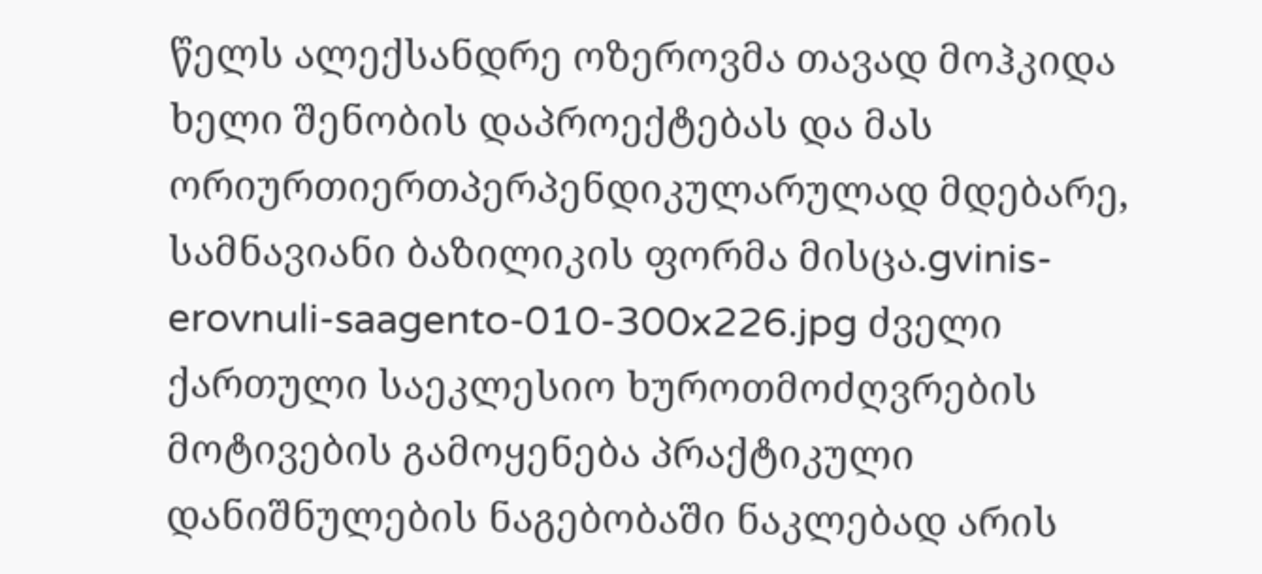წელს ალექსანდრე ოზეროვმა თავად მოჰკიდა ხელი შენობის დაპროექტებას და მას ორიურთიერთპერპენდიკულარულად მდებარე, სამნავიანი ბაზილიკის ფორმა მისცა.gvinis-erovnuli-saagento-010-300x226.jpg ძველი ქართული საეკლესიო ხუროთმოძღვრების მოტივების გამოყენება პრაქტიკული დანიშნულების ნაგებობაში ნაკლებად არის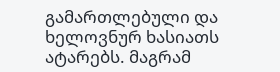გამართლებული და ხელოვნურ ხასიათს ატარებს. მაგრამ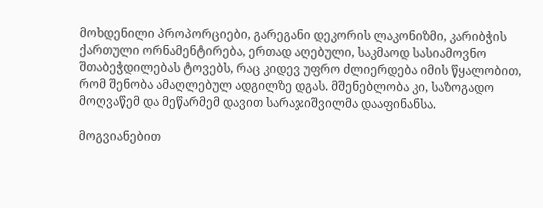მოხდენილი პროპორციები, გარეგანი დეკორის ლაკონიზმი, კარიბჭის ქართული ორნამენტირება, ერთად აღებული, საკმაოდ სასიამოვნო შთაბეჭდილებას ტოვებს, რაც კიდევ უფრო ძლიერდება იმის წყალობით, რომ შენობა ამაღლებულ ადგილზე დგას. მშენებლობა კი, საზოგადო მოღვაწემ და მეწარმემ დავით სარაჯიშვილმა დააფინანსა.

მოგვიანებით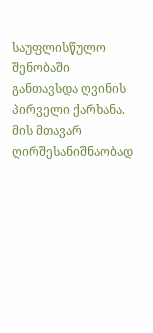საუფლისწულო შენობაში განთავსდა ღვინის პირველი ქარხანა. მის მთავარ ღირშესანიშნაობად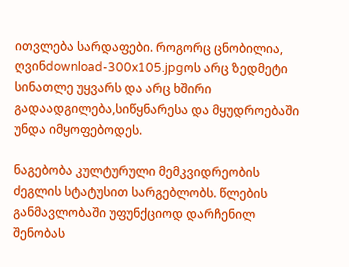ითვლება სარდაფები. როგორც ცნობილია, ღვინdownload-300x105.jpgოს არც ზედმეტი სინათლე უყვარს და არც ხშირი გადაადგილება,სიწყნარესა და მყუდროებაში უნდა იმყოფებოდეს.

ნაგებობა კულტურული მემკვიდრეობის ძეგლის სტატუსით სარგებლობს. წლების განმავლობაში უფუნქციოდ დარჩენილ შენობას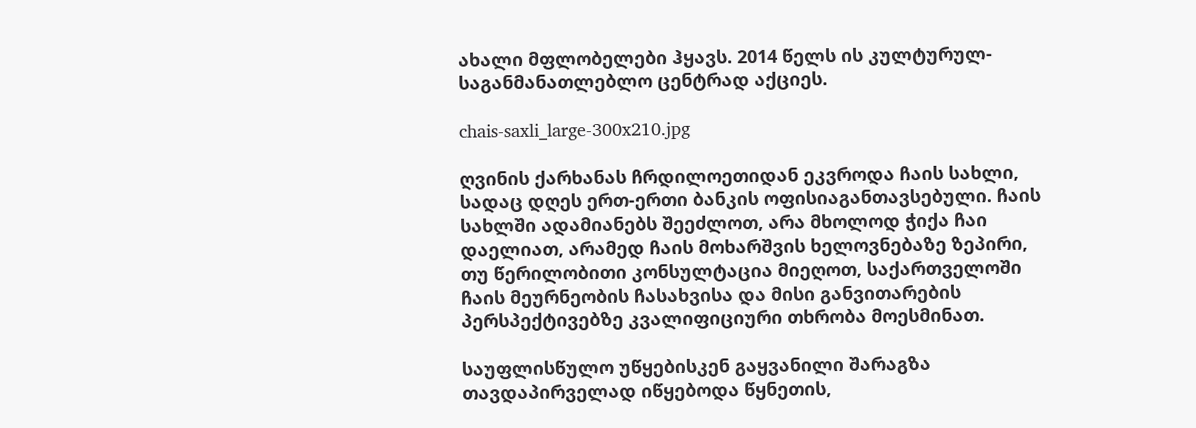ახალი მფლობელები ჰყავს. 2014 წელს ის კულტურულ-საგანმანათლებლო ცენტრად აქციეს.

chais-saxli_large-300x210.jpg

ღვინის ქარხანას ჩრდილოეთიდან ეკვროდა ჩაის სახლი, სადაც დღეს ერთ-ერთი ბანკის ოფისიაგანთავსებული. ჩაის სახლში ადამიანებს შეეძლოთ, არა მხოლოდ ჭიქა ჩაი დაელიათ, არამედ ჩაის მოხარშვის ხელოვნებაზე ზეპირი, თუ წერილობითი კონსულტაცია მიეღოთ, საქართველოში ჩაის მეურნეობის ჩასახვისა და მისი განვითარების პერსპექტივებზე კვალიფიციური თხრობა მოესმინათ.

საუფლისწულო უწყებისკენ გაყვანილი შარაგზა თავდაპირველად იწყებოდა წყნეთის,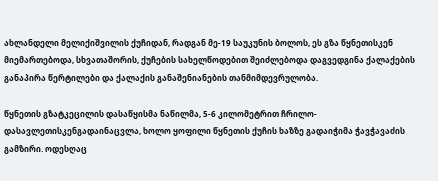ახლანდელი მელიქიშვილის ქუჩიდან, რადგან მე-19 საუკუნის ბოლოს, ეს გზა წყნეთისკენ მიემართებოდა, სხვათაშორის, ქუჩების სახელწოდებით შეიძლებოდა დაგვედგინა ქალაქების განაპირა წერტილები და ქალაქის განაშენიანების თანმიმდევრულობა.

წყნეთის გზატკეცილის დასაწყისმა ნაწილმა, 5-6 კილომეტრით ჩრილო-დასავლეთისკენგადაინაცვლა, ხოლო ყოფილი წყნეთის ქუჩის ხაზზე გადაიჭიმა ჭავჭავაძის გამზირი. ოდესღაც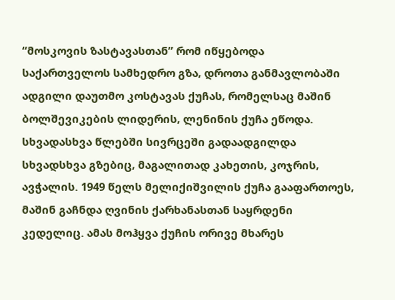“მოსკოვის ზასტავასთან” რომ იწყებოდა საქართველოს სამხედრო გზა, დროთა განმავლობაში ადგილი დაუთმო კოსტავას ქუჩას, რომელსაც მაშინ ბოლშევიკების ლიდერის, ლენინის ქუჩა ეწოდა. სხვადასხვა წლებში სივრცეში გადაადგილდა სხვადსხვა გზებიც, მაგალითად კახეთის, კოჯრის, ავჭალის. 1949 წელს მელიქიშვილის ქუჩა გააფართოეს, მაშინ გაჩნდა ღვინის ქარხანასთან საყრდენი კედელიც. ამას მოჰყვა ქუჩის ორივე მხარეს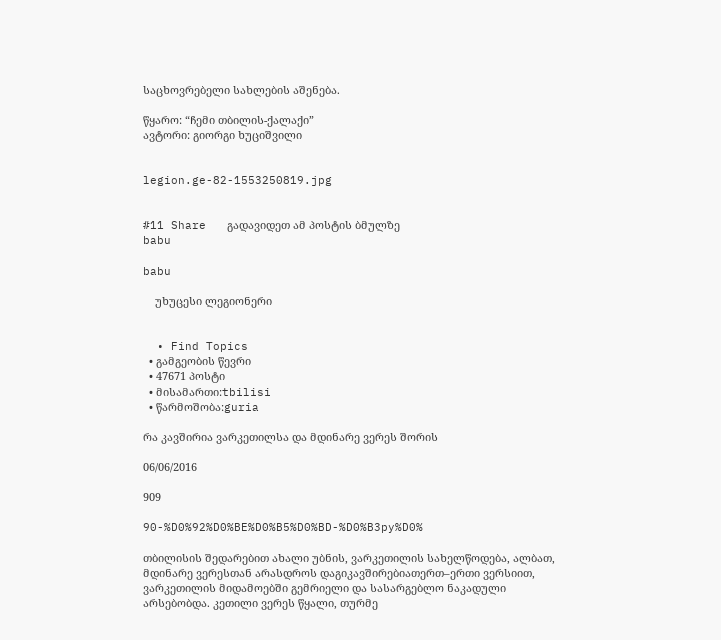საცხოვრებელი სახლების აშენება.

წყარო: “ჩემი თბილის-ქალაქი”
ავტორი: გიორგი ხუციშვილი


legion.ge-82-1553250819.jpg


#11 Share   გადავიდეთ ამ პოსტის ბმულზე
babu

babu

    უხუცესი ლეგიონერი


  • Find Topics
  • გამგეობის წევრი
  • 47671 პოსტი
  • მისამართი:tbilisi
  • წარმოშობა:guria

რა კავშირია ვარკეთილსა და მდინარე ვერეს შორის

06/06/2016

909

90-%D0%92%D0%BE%D0%B5%D0%BD-%D0%B3py%D0%

თბილისის შედარებით ახალი უბნის, ვარკეთილის სახელწოდება, ალბათ, მდინარე ვერესთან არასდროს დაგიკავშირებიათერთ–ერთი ვერსიით, ვარკეთილის მიდამოებში გემრიელი და სასარგებლო ნაკადული არსებობდა. კეთილი ვერეს წყალი, თურმე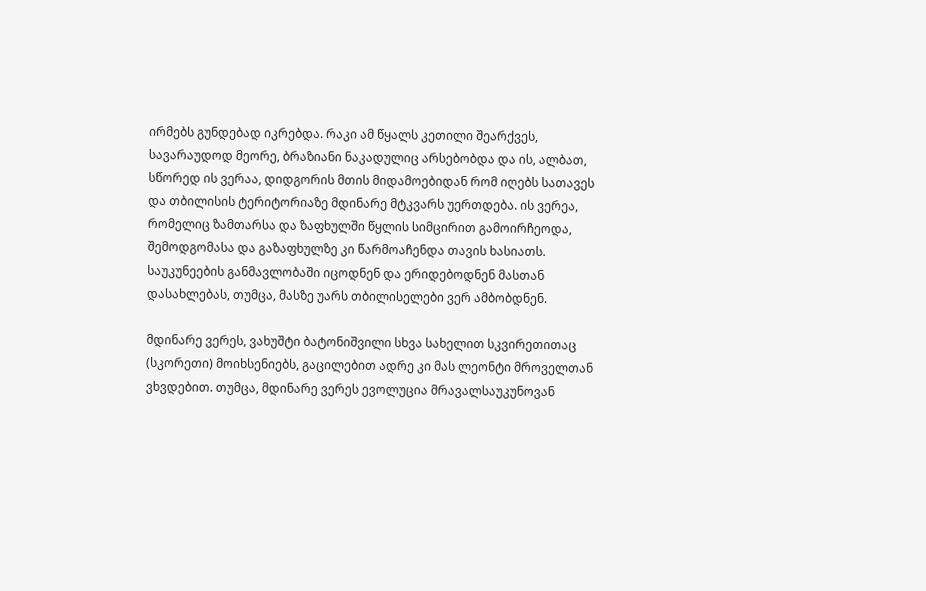ირმებს გუნდებად იკრებდა. რაკი ამ წყალს კეთილი შეარქვეს, სავარაუდოდ მეორე, ბრაზიანი ნაკადულიც არსებობდა და ის, ალბათ, სწორედ ის ვერაა, დიდგორის მთის მიდამოებიდან რომ იღებს სათავეს და თბილისის ტერიტორიაზე მდინარე მტკვარს უერთდება. ის ვერეა, რომელიც ზამთარსა და ზაფხულში წყლის სიმცირით გამოირჩეოდა, შემოდგომასა და გაზაფხულზე კი წარმოაჩენდა თავის ხასიათს. საუკუნეების განმავლობაში იცოდნენ და ერიდებოდნენ მასთან დასახლებას, თუმცა, მასზე უარს თბილისელები ვერ ამბობდნენ.

მდინარე ვერეს, ვახუშტი ბატონიშვილი სხვა სახელით სკვირეთითაც (სკორეთი) მოიხსენიებს, გაცილებით ადრე კი მას ლეონტი მროველთან ვხვდებით. თუმცა, მდინარე ვერეს ევოლუცია მრავალსაუკუნოვან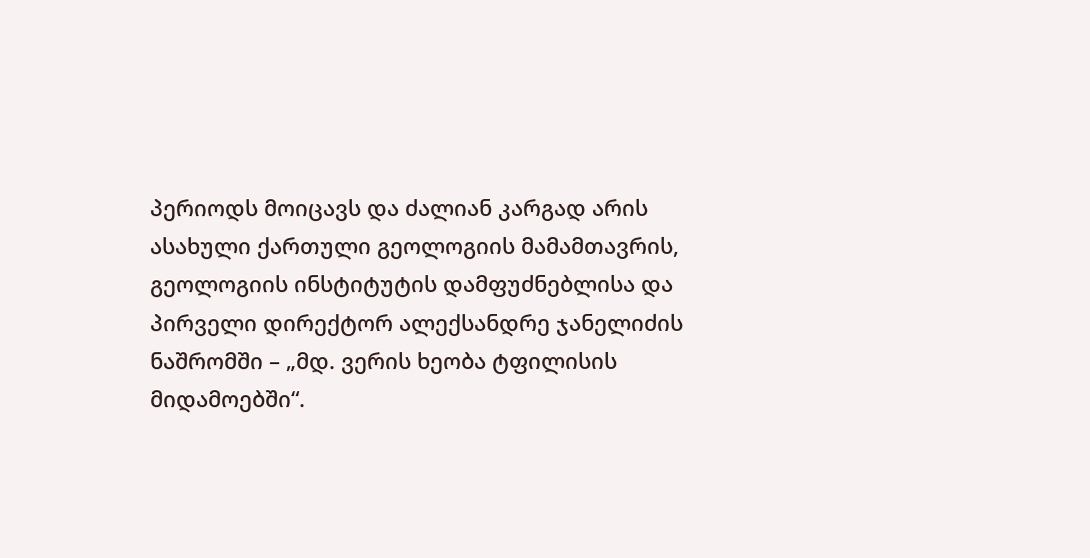პერიოდს მოიცავს და ძალიან კარგად არის ასახული ქართული გეოლოგიის მამამთავრის, გეოლოგიის ინსტიტუტის დამფუძნებლისა და პირველი დირექტორ ალექსანდრე ჯანელიძის ნაშრომში – „მდ. ვერის ხეობა ტფილისის მიდამოებში“.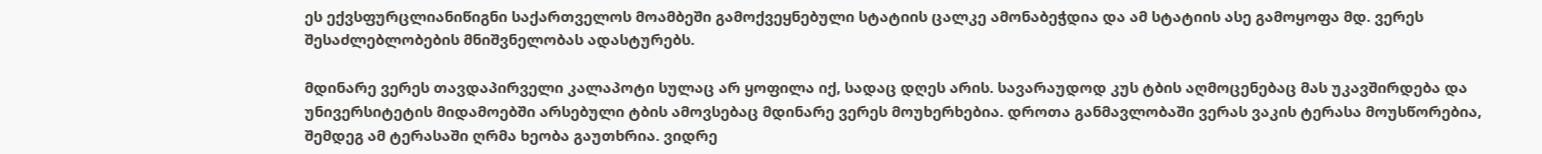ეს ექვსფურცლიანიწიგნი საქართველოს მოამბეში გამოქვეყნებული სტატიის ცალკე ამონაბეჭდია და ამ სტატიის ასე გამოყოფა მდ. ვერეს შესაძლებლობების მნიშვნელობას ადასტურებს.

მდინარე ვერეს თავდაპირველი კალაპოტი სულაც არ ყოფილა იქ, სადაც დღეს არის. სავარაუდოდ კუს ტბის აღმოცენებაც მას უკავშირდება და უნივერსიტეტის მიდამოებში არსებული ტბის ამოვსებაც მდინარე ვერეს მოუხერხებია. დროთა განმავლობაში ვერას ვაკის ტერასა მოუსწორებია, შემდეგ ამ ტერასაში ღრმა ხეობა გაუთხრია. ვიდრე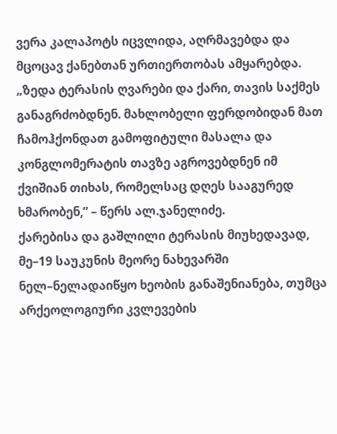ვერა კალაპოტს იცვლიდა, აღრმავებდა და მცოცავ ქანებთან ურთიერთობას ამყარებდა.
„ზედა ტერასის ღვარები და ქარი, თავის საქმეს განაგრძობდნენ. მახლობელი ფერდობიდან მათ ჩამოჰქონდათ გამოფიტული მასალა და კონგლომერატის თავზე აგროვებდნენ იმ ქვიშიან თიხას, რომელსაც დღეს სააგურედ ხმარობენ,” – წერს ალ.ჯანელიძე.
ქარებისა და გაშლილი ტერასის მიუხედავად, მე–19 საუკუნის მეორე ნახევარში ნელ–ნელადაიწყო ხეობის განაშენიანება, თუმცა არქეოლოგიური კვლევების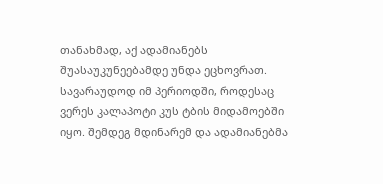თანახმად, აქ ადამიანებს შუასაუკუნეებამდე უნდა ეცხოვრათ. სავარაუდოდ იმ პერიოდში, როდესაც ვერეს კალაპოტი კუს ტბის მიდამოებში იყო. შემდეგ მდინარემ და ადამიანებმა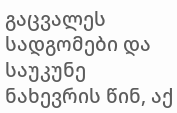გაცვალეს სადგომები და საუკუნე ნახევრის წინ, აქ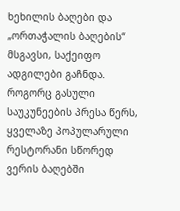ხეხილის ბაღები და „ორთაჭალის ბაღების“ მსგავსი, საქეიფო ადგილები გაჩნდა. როგორც გასული საუკუნეების პრესა წერს, ყველაზე პოპულარული რესტორანი სწორედ ვერის ბაღებში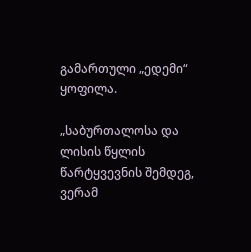გამართული „ედემი“ ყოფილა.

„საბურთალოსა და ლისის წყლის წარტყვევნის შემდეგ, ვერამ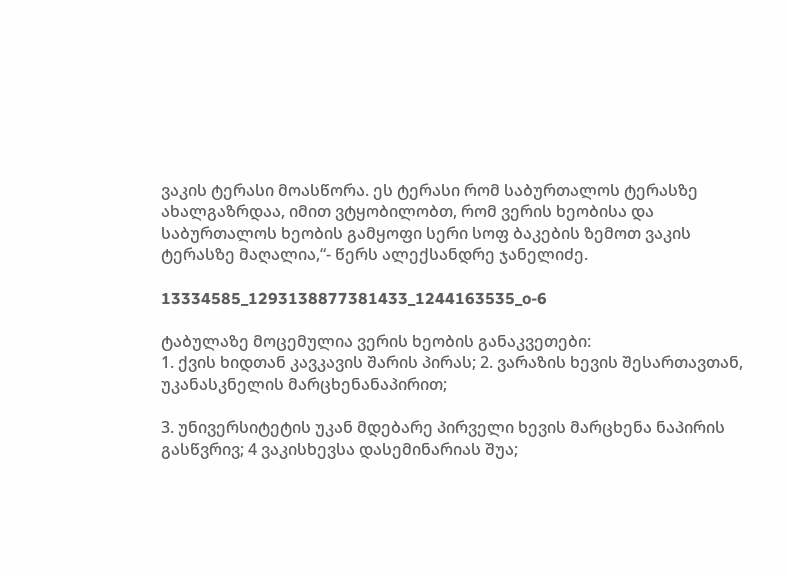ვაკის ტერასი მოასწორა. ეს ტერასი რომ საბურთალოს ტერასზე ახალგაზრდაა, იმით ვტყობილობთ, რომ ვერის ხეობისა და საბურთალოს ხეობის გამყოფი სერი სოფ ბაკების ზემოთ ვაკის ტერასზე მაღალია,“- წერს ალექსანდრე ჯანელიძე.

13334585_1293138877381433_1244163535_o-6

ტაბულაზე მოცემულია ვერის ხეობის განაკვეთები:
1. ქვის ხიდთან კავკავის შარის პირას; 2. ვარაზის ხევის შესართავთან, უკანასკნელის მარცხენანაპირით;

3. უნივერსიტეტის უკან მდებარე პირველი ხევის მარცხენა ნაპირის გასწვრივ; 4 ვაკისხევსა დასემინარიას შუა;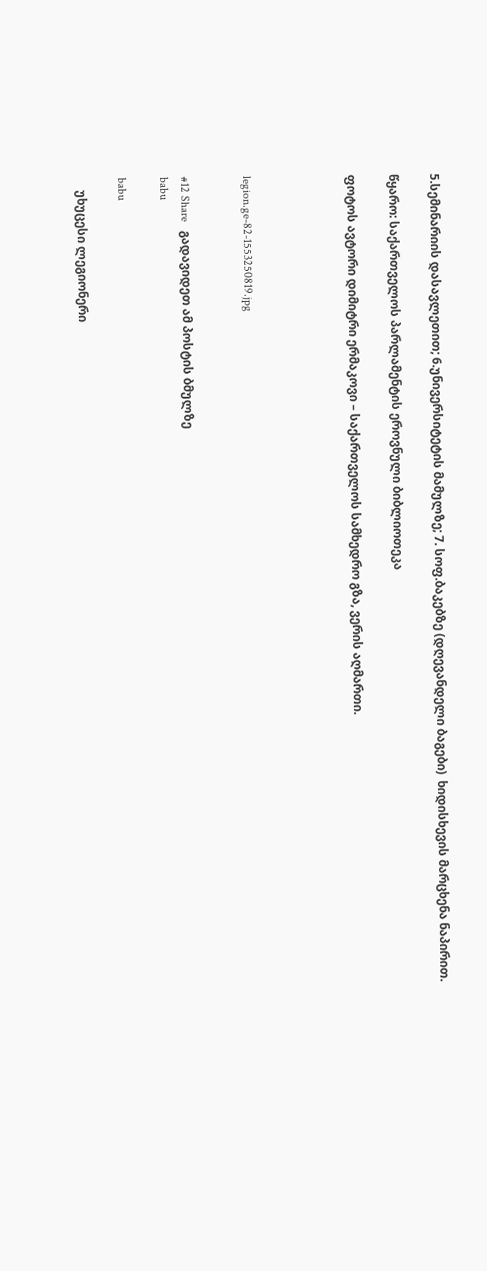5.სემინარიის დასავლეთით; 6.უნივერსიტეტის მამულზე; 7. სოფ.ბაკებზე (დღევანდელი ბაგები)  ხიდისხევის მარცხენა ნაპირით.

წყარო: საქართველოს პარლამენტის ეროვნული ბიბლიოთეკა

ფოტოს ავტორი დიმიტრი ერმაკოვი – საქართველოს სამხედრო გზა, ვერის აღმართი.




legion.ge-82-1553250819.jpg


#12 Share   გადავიდეთ ამ პოსტის ბმულზე
babu

babu

    უხუცესი ლეგიონერი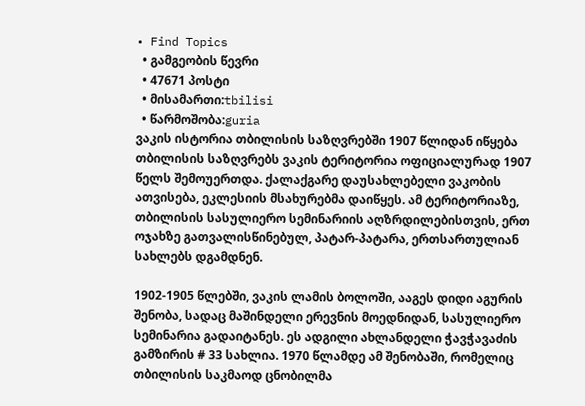• Find Topics
  • გამგეობის წევრი
  • 47671 პოსტი
  • მისამართი:tbilisi
  • წარმოშობა:guria
ვაკის ისტორია თბილისის საზღვრებში 1907 წლიდან იწყება
თბილისის საზღვრებს ვაკის ტერიტორია ოფიციალურად 1907 წელს შემოუერთდა. ქალაქგარე დაუსახლებელი ვაკობის ათვისება, ეკლესიის მსახურებმა დაიწყეს. ამ ტერიტორიაზე,  თბილისის სასულიერო სემინარიის აღზრდილებისთვის, ერთ ოჯახზე გათვალისწინებულ, პატარ-პატარა, ერთსართულიან სახლებს დგამდნენ.

1902-1905 წლებში, ვაკის ლამის ბოლოში, ააგეს დიდი აგურის შენობა, სადაც მაშინდელი ერევნის მოედნიდან, სასულიერო სემინარია გადაიტანეს. ეს ადგილი ახლანდელი ჭავჭავაძის გამზირის # 33 სახლია. 1970 წლამდე ამ შენობაში, რომელიც თბილისის საკმაოდ ცნობილმა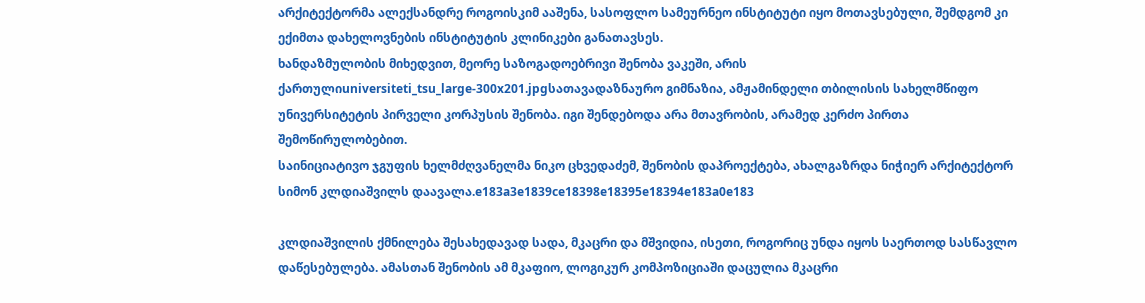არქიტექტორმა ალექსანდრე როგოისკიმ ააშენა, სასოფლო სამეურნეო ინსტიტუტი იყო მოთავსებული, შემდგომ კი ექიმთა დახელოვნების ინსტიტუტის კლინიკები განათავსეს.
ხანდაზმულობის მიხედვით, მეორე საზოგადოებრივი შენობა ვაკეში, არის ქართულიuniversiteti_tsu_large-300x201.jpgსათავადაზნაურო გიმნაზია, ამჟამინდელი თბილისის სახელმწიფო უნივერსიტეტის პირველი კორპუსის შენობა. იგი შენდებოდა არა მთავრობის, არამედ კერძო პირთა შემოწირულობებით.
საინიციატივო ჯგუფის ხელმძღვანელმა ნიკო ცხვედაძემ, შენობის დაპროექტება, ახალგაზრდა ნიჭიერ არქიტექტორ სიმონ კლდიაშვილს დაავალა.e183a3e1839ce18398e18395e18394e183a0e183

კლდიაშვილის ქმნილება შესახედავად სადა, მკაცრი და მშვიდია, ისეთი, როგორიც უნდა იყოს საერთოდ სასწავლო დაწესებულება. ამასთან შენობის ამ მკაფიო, ლოგიკურ კომპოზიციაში დაცულია მკაცრი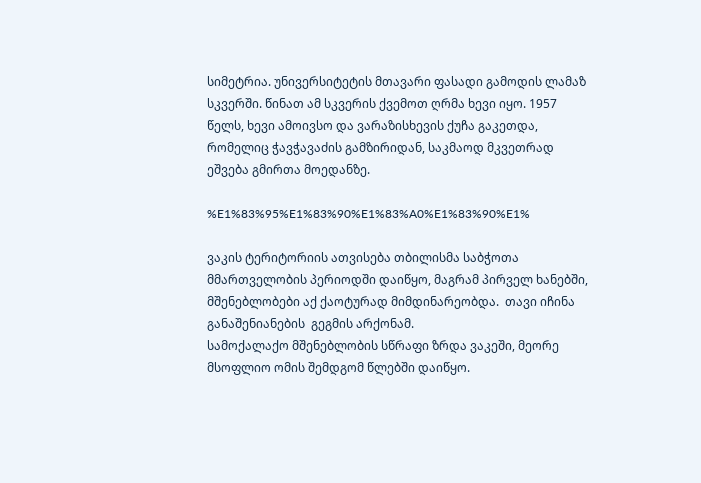სიმეტრია. უნივერსიტეტის მთავარი ფასადი გამოდის ლამაზ სკვერში. წინათ ამ სკვერის ქვემოთ ღრმა ხევი იყო. 1957 წელს, ხევი ამოივსო და ვარაზისხევის ქუჩა გაკეთდა, რომელიც ჭავჭავაძის გამზირიდან, საკმაოდ მკვეთრად ეშვება გმირთა მოედანზე.

%E1%83%95%E1%83%90%E1%83%A0%E1%83%90%E1%

ვაკის ტერიტორიის ათვისება თბილისმა საბჭოთა მმართველობის პერიოდში დაიწყო, მაგრამ პირველ ხანებში, მშენებლობები აქ ქაოტურად მიმდინარეობდა.  თავი იჩინა განაშენიანების  გეგმის არქონამ.
სამოქალაქო მშენებლობის სწრაფი ზრდა ვაკეში, მეორე მსოფლიო ომის შემდგომ წლებში დაიწყო.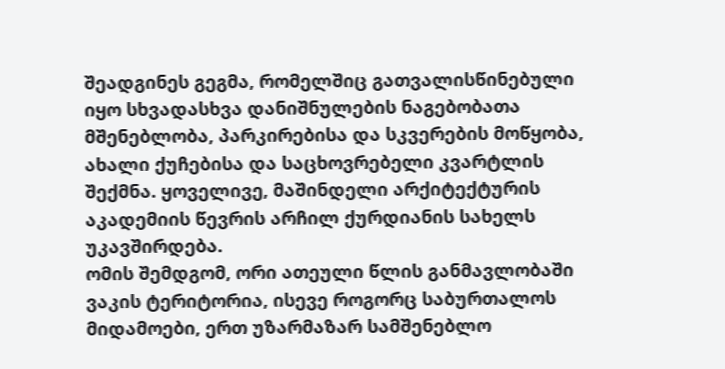შეადგინეს გეგმა, რომელშიც გათვალისწინებული იყო სხვადასხვა დანიშნულების ნაგებობათა მშენებლობა, პარკირებისა და სკვერების მოწყობა, ახალი ქუჩებისა და საცხოვრებელი კვარტლის შექმნა. ყოველივე, მაშინდელი არქიტექტურის აკადემიის წევრის არჩილ ქურდიანის სახელს უკავშირდება.
ომის შემდგომ, ორი ათეული წლის განმავლობაში ვაკის ტერიტორია, ისევე როგორც საბურთალოს მიდამოები, ერთ უზარმაზარ სამშენებლო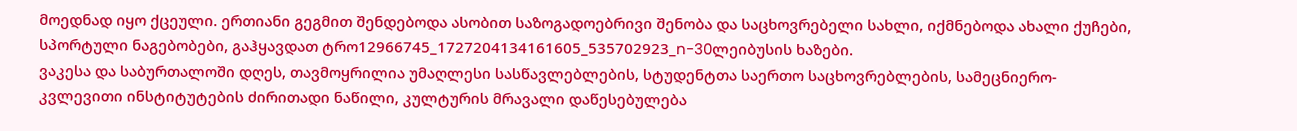მოედნად იყო ქცეული. ერთიანი გეგმით შენდებოდა ასობით საზოგადოებრივი შენობა და საცხოვრებელი სახლი, იქმნებოდა ახალი ქუჩები, სპორტული ნაგებობები, გაჰყავდათ ტრო12966745_1727204134161605_535702923_n-30ლეიბუსის ხაზები.
ვაკესა და საბურთალოში დღეს, თავმოყრილია უმაღლესი სასწავლებლების, სტუდენტთა საერთო საცხოვრებლების, სამეცნიერო-კვლევითი ინსტიტუტების ძირითადი ნაწილი, კულტურის მრავალი დაწესებულება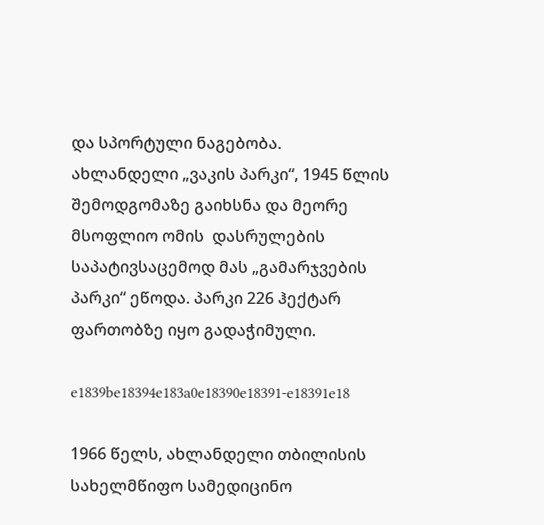და სპორტული ნაგებობა.
ახლანდელი „ვაკის პარკი“, 1945 წლის შემოდგომაზე გაიხსნა და მეორე მსოფლიო ომის  დასრულების საპატივსაცემოდ მას „გამარჯვების პარკი“ ეწოდა. პარკი 226 ჰექტარ ფართობზე იყო გადაჭიმული.

e1839be18394e183a0e18390e18391-e18391e18

1966 წელს, ახლანდელი თბილისის სახელმწიფო სამედიცინო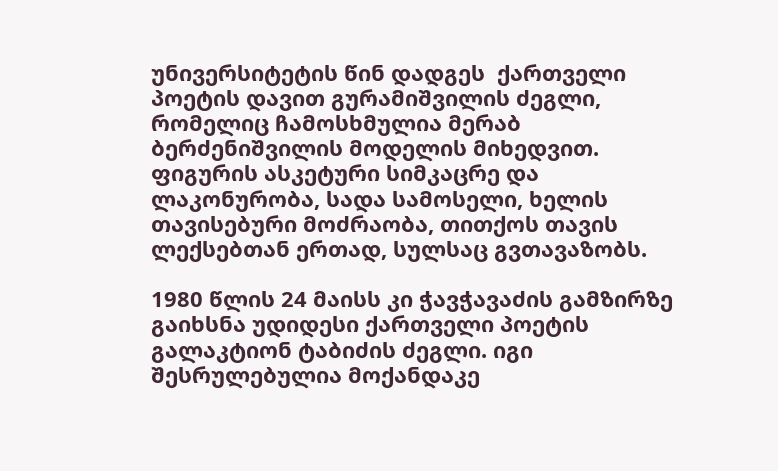უნივერსიტეტის წინ დადგეს  ქართველი პოეტის დავით გურამიშვილის ძეგლი, რომელიც ჩამოსხმულია მერაბ ბერძენიშვილის მოდელის მიხედვით. ფიგურის ასკეტური სიმკაცრე და ლაკონურობა, სადა სამოსელი, ხელის თავისებური მოძრაობა, თითქოს თავის ლექსებთან ერთად, სულსაც გვთავაზობს.

1980 წლის 24 მაისს კი ჭავჭავაძის გამზირზე გაიხსნა უდიდესი ქართველი პოეტის გალაკტიონ ტაბიძის ძეგლი. იგი შესრულებულია მოქანდაკე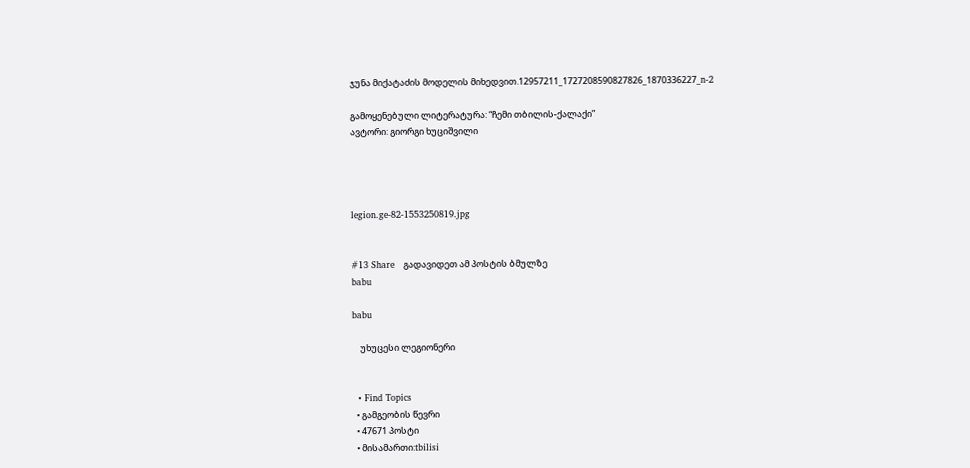ჯუნა მიქატაძის მოდელის მიხედვით.12957211_1727208590827826_1870336227_n-2

გამოყენებული ლიტერატურა: “ჩემი თბილის-ქალაქი”
ავტორი: გიორგი ხუციშვილი




legion.ge-82-1553250819.jpg


#13 Share   გადავიდეთ ამ პოსტის ბმულზე
babu

babu

    უხუცესი ლეგიონერი


  • Find Topics
  • გამგეობის წევრი
  • 47671 პოსტი
  • მისამართი:tbilisi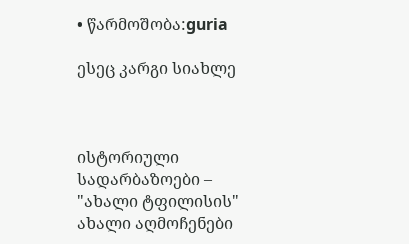• წარმოშობა:guria

ესეც კარგი სიახლე



ისტორიული სადარბაზოები – "ახალი ტფილისის" ახალი აღმოჩენები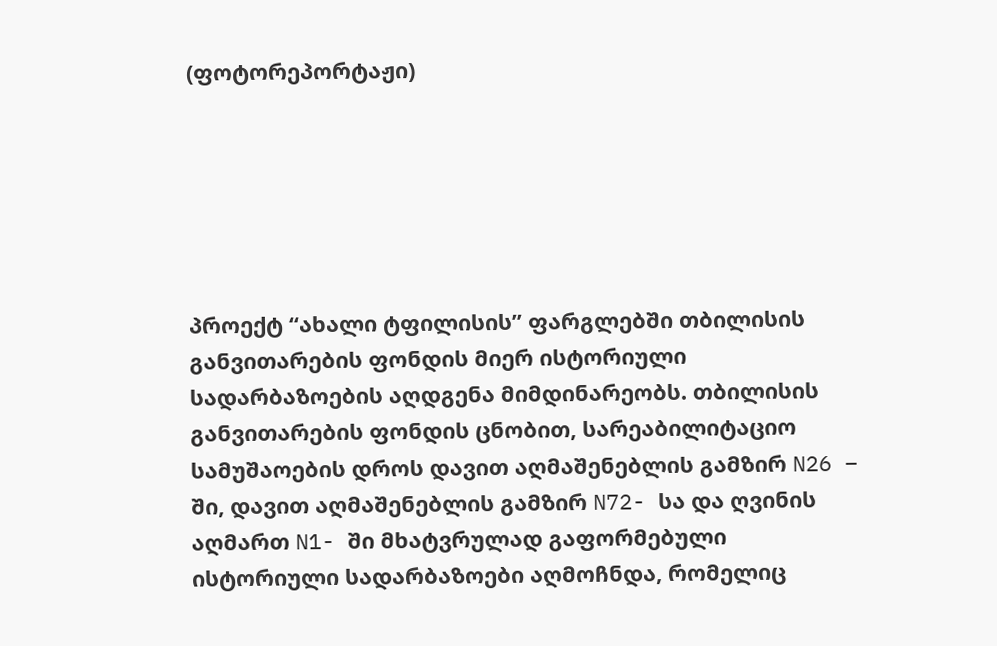(ფოტორეპორტაჟი)






პროექტ “ახალი ტფილისის” ფარგლებში თბილისის განვითარების ფონდის მიერ ისტორიული სადარბაზოების აღდგენა მიმდინარეობს. თბილისის განვითარების ფონდის ცნობით, სარეაბილიტაციო სამუშაოების დროს დავით აღმაშენებლის გამზირ N26 – ში, დავით აღმაშენებლის გამზირ N72- სა და ღვინის აღმართ N1- ში მხატვრულად გაფორმებული ისტორიული სადარბაზოები აღმოჩნდა, რომელიც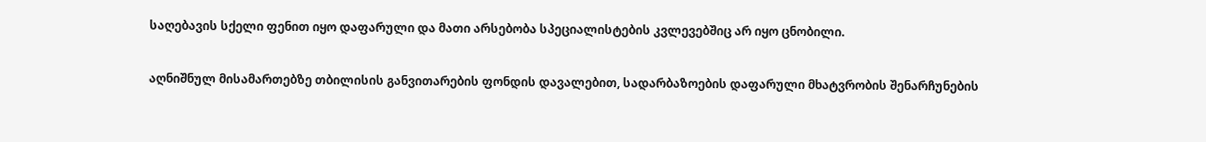საღებავის სქელი ფენით იყო დაფარული და მათი არსებობა სპეციალისტების კვლევებშიც არ იყო ცნობილი.

აღნიშნულ მისამართებზე თბილისის განვითარების ფონდის დავალებით, სადარბაზოების დაფარული მხატვრობის შენარჩუნების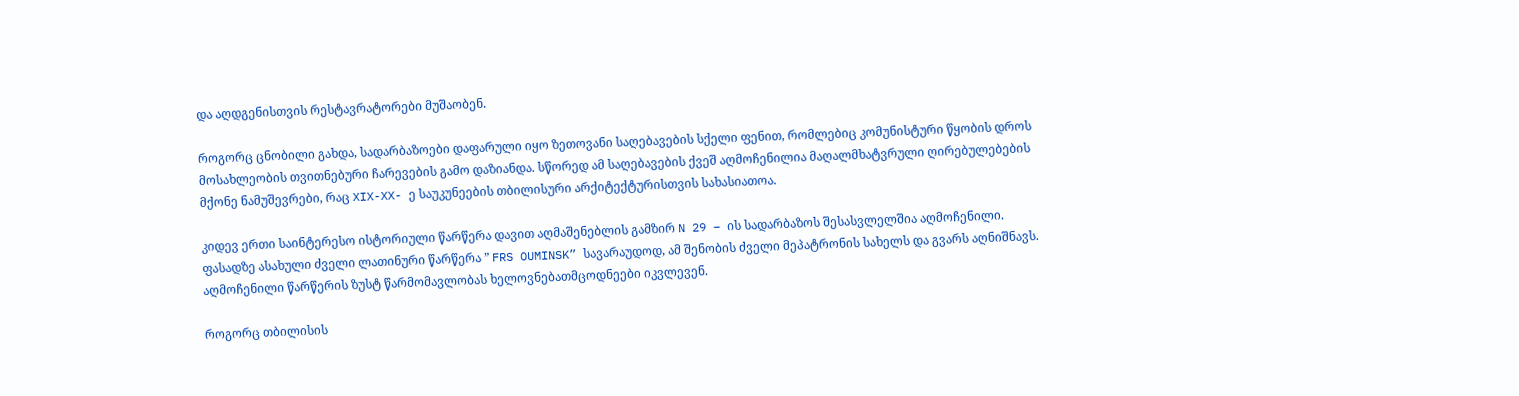და აღდგენისთვის რესტავრატორები მუშაობენ.

როგორც ცნობილი გახდა, სადარბაზოები დაფარული იყო ზეთოვანი საღებავების სქელი ფენით, რომლებიც კომუნისტური წყობის დროს მოსახლეობის თვითნებური ჩარევების გამო დაზიანდა. სწორედ ამ საღებავების ქვეშ აღმოჩენილია მაღალმხატვრული ღირებულებების მქონე ნამუშევრები, რაც XIX-XX- ე საუკუნეების თბილისური არქიტექტურისთვის სახასიათოა.

კიდევ ერთი საინტერესო ისტორიული წარწერა დავით აღმაშენებლის გამზირ N 29 – ის სადარბაზოს შესასვლელშია აღმოჩენილი. ფასადზე ასახული ძველი ლათინური წარწერა ” FRS OUMINSK” სავარაუდოდ, ამ შენობის ძველი მეპატრონის სახელს და გვარს აღნიშნავს. აღმოჩენილი წარწერის ზუსტ წარმომავლობას ხელოვნებათმცოდნეები იკვლევენ.

როგორც თბილისის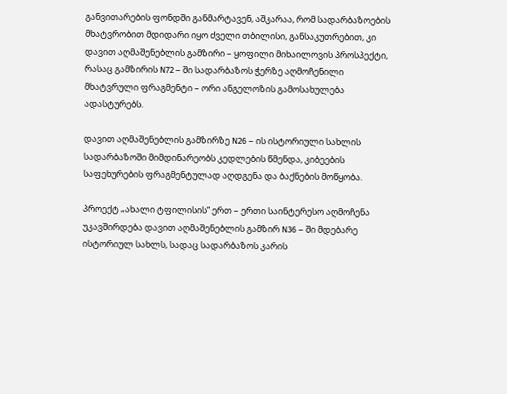განვითარების ფონდში განმარტავენ, აშკარაა, რომ სადარბაზოების მხატვრობით მდიდარი იყო ძველი თბილისი, განსაკუთრებით, კი დავით აღმაშენებლის გამზირი – ყოფილი მიხაილოვის პროსპექტი, რასაც გამზირის N72 – ში სადარბაზოს ჭერზე აღმოჩენილი მხატვრული ფრაგმენტი – ორი ანგელოზის გამოსახულება ადასტურებს.

დავით აღმაშენებლის გამზირზე N26 – ის ისტორიული სახლის სადარბაზოში მიმდინარეობს კედლების წმენდა, კიბეების საფეხურების ფრაგმენტულად აღდგენა და ბაქნების მოწყობა.

პროექტ „ახალი ტფილისის“ ერთ – ერთი საინტერესო აღმოჩენა უკავშირდება დავით აღმაშენებლის გამზირ N36 – ში მდებარე ისტორიულ სახლს, სადაც სადარბაზოს კარის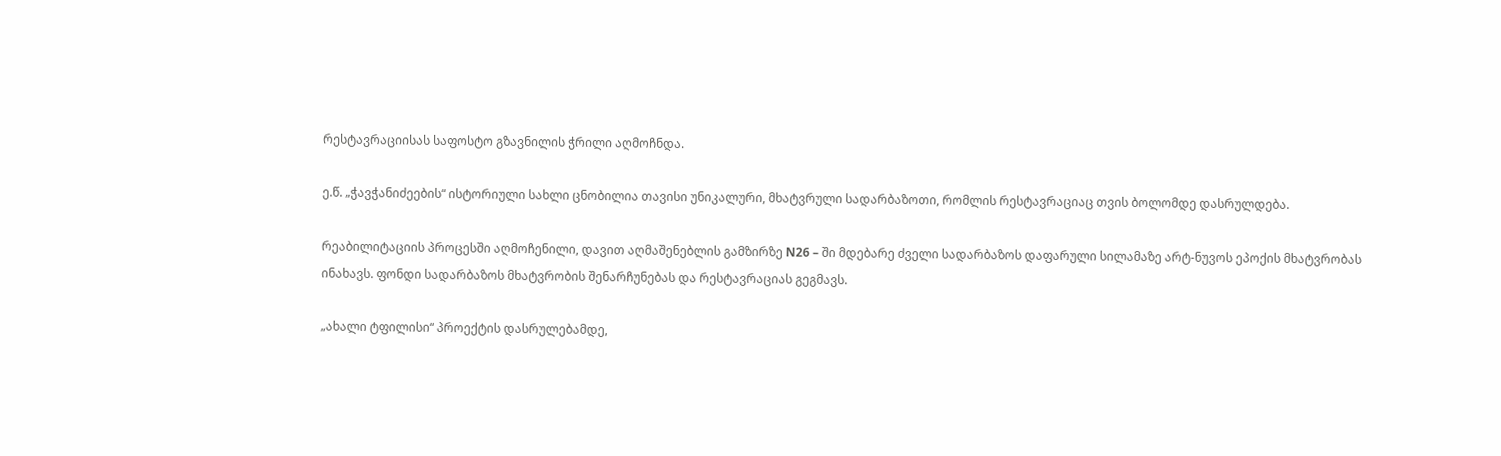რესტავრაციისას საფოსტო გზავნილის ჭრილი აღმოჩნდა.

ე.წ. „ჭავჭანიძეების“ ისტორიული სახლი ცნობილია თავისი უნიკალური, მხატვრული სადარბაზოთი, რომლის რესტავრაციაც თვის ბოლომდე დასრულდება.

რეაბილიტაციის პროცესში აღმოჩენილი, დავით აღმაშენებლის გამზირზე N26 – ში მდებარე ძველი სადარბაზოს დაფარული სილამაზე არტ-ნუვოს ეპოქის მხატვრობას ინახავს. ფონდი სადარბაზოს მხატვრობის შენარჩუნებას და რესტავრაციას გეგმავს.

„ახალი ტფილისი“ პროექტის დასრულებამდე,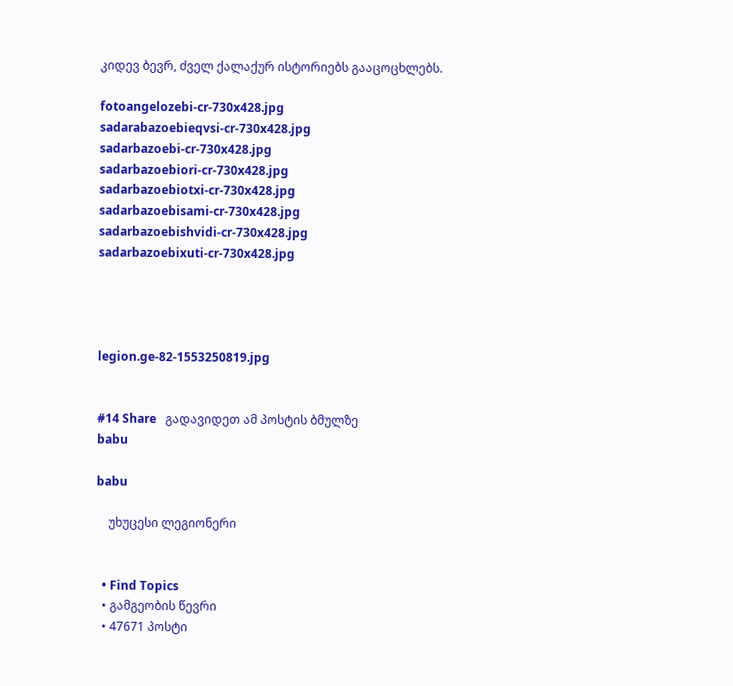კიდევ ბევრ, ძველ ქალაქურ ისტორიებს გააცოცხლებს.

fotoangelozebi-cr-730x428.jpg
sadarabazoebieqvsi-cr-730x428.jpg
sadarbazoebi-cr-730x428.jpg
sadarbazoebiori-cr-730x428.jpg
sadarbazoebiotxi-cr-730x428.jpg
sadarbazoebisami-cr-730x428.jpg
sadarbazoebishvidi-cr-730x428.jpg
sadarbazoebixuti-cr-730x428.jpg




legion.ge-82-1553250819.jpg


#14 Share   გადავიდეთ ამ პოსტის ბმულზე
babu

babu

    უხუცესი ლეგიონერი


  • Find Topics
  • გამგეობის წევრი
  • 47671 პოსტი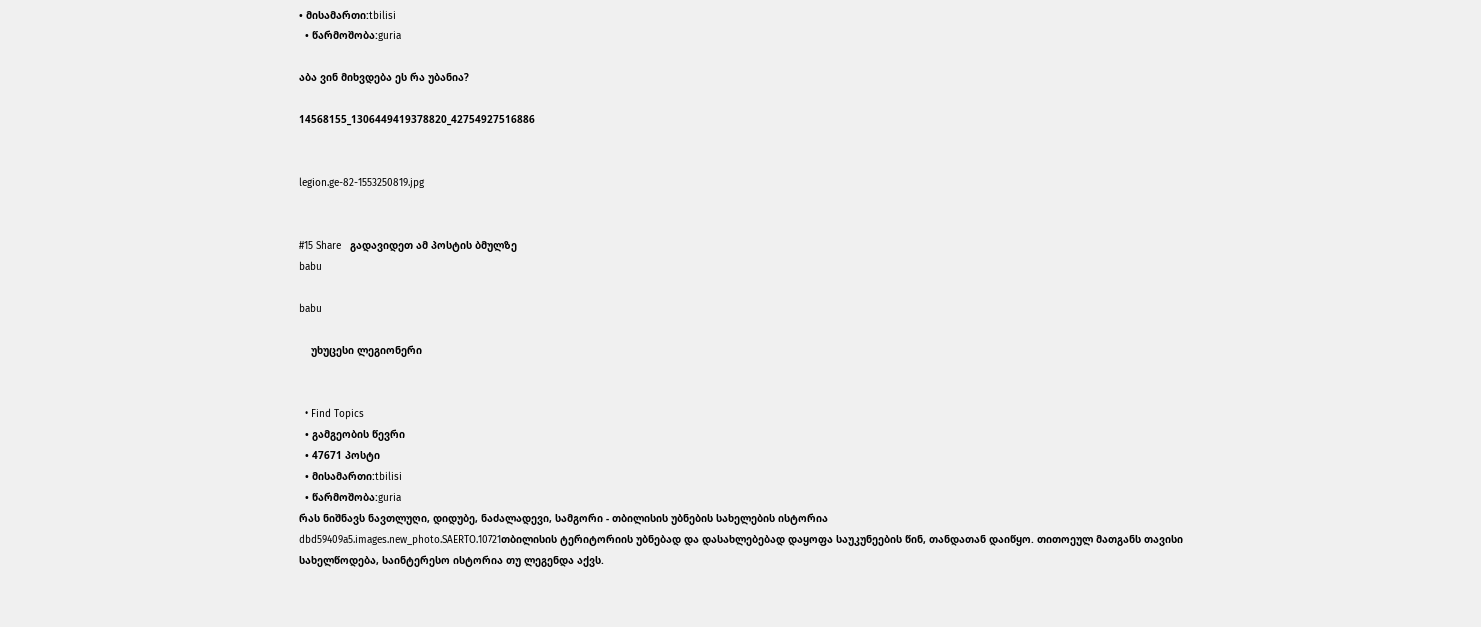• მისამართი:tbilisi
  • წარმოშობა:guria

აბა ვინ მიხვდება ეს რა უბანია?

14568155_1306449419378820_42754927516886


legion.ge-82-1553250819.jpg


#15 Share   გადავიდეთ ამ პოსტის ბმულზე
babu

babu

    უხუცესი ლეგიონერი


  • Find Topics
  • გამგეობის წევრი
  • 47671 პოსტი
  • მისამართი:tbilisi
  • წარმოშობა:guria
რას ნიშნავს ნავთლუღი, დიდუბე, ნაძალადევი, სამგორი - თბილისის უბნების სახელების ისტორია
dbd59409a5.images.new_photo.SAERTO.10721თბილისის ტერიტორიის უბნებად და დასახლებებად დაყოფა საუკუნეების წინ, თანდათან დაიწყო. თითოეულ მათგანს თავისი სახელწოდება, საინტერესო ისტორია თუ ლეგენდა აქვს.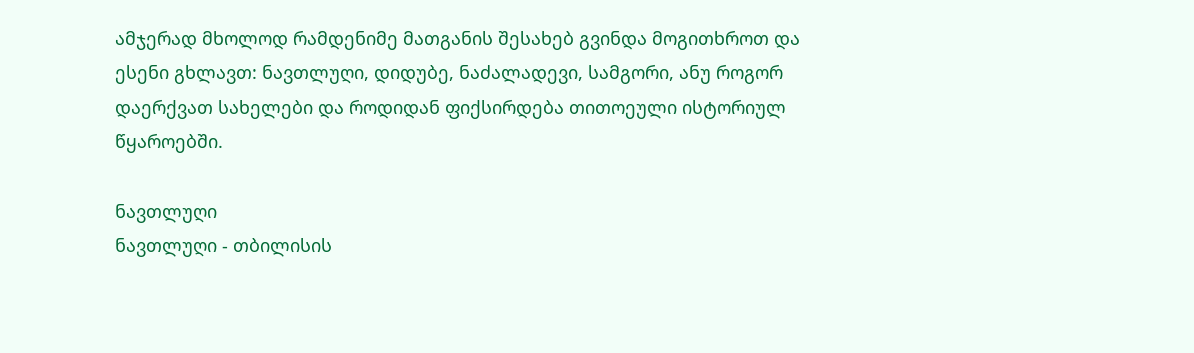ამჯერად მხოლოდ რამდენიმე მათგანის შესახებ გვინდა მოგითხროთ და ესენი გხლავთ: ნავთლუღი, დიდუბე, ნაძალადევი, სამგორი, ანუ როგორ დაერქვათ სახელები და როდიდან ფიქსირდება თითოეული ისტორიულ წყაროებში.

ნავთლუღი
ნავთლუღი - თბილისის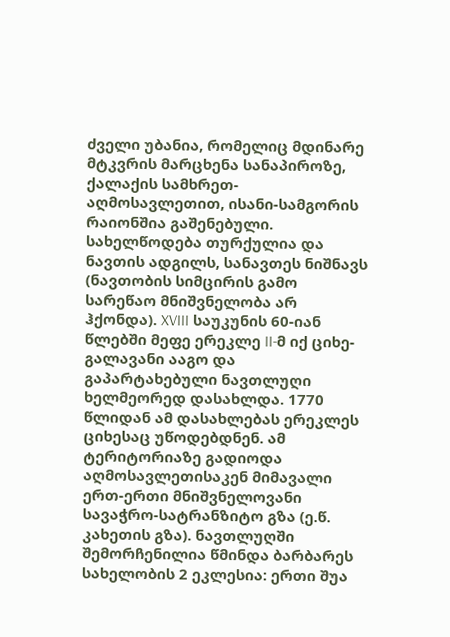ძველი უბანია, რომელიც მდინარე მტკვრის მარცხენა სანაპიროზე, ქალაქის სამხრეთ-აღმოსავლეთით, ისანი-სამგორის რაიონშია გაშენებული. სახელწოდება თურქულია და ნავთის ადგილს, სანავთეს ნიშნავს (ნავთობის სიმცირის გამო სარეწაო მნიშვნელობა არ ჰქონდა). XVIII საუკუნის 60-იან წლებში მეფე ერეკლე II-მ იქ ციხე-გალავანი ააგო და გაპარტახებული ნავთლუღი ხელმეორედ დასახლდა. 1770 წლიდან ამ დასახლებას ერეკლეს ციხესაც უწოდებდნენ. ამ ტერიტორიაზე გადიოდა აღმოსავლეთისაკენ მიმავალი ერთ-ერთი მნიშვნელოვანი სავაჭრო-სატრანზიტო გზა (ე.წ. კახეთის გზა). ნავთლუღში შემორჩენილია წმინდა ბარბარეს სახელობის 2 ეკლესია: ერთი შუა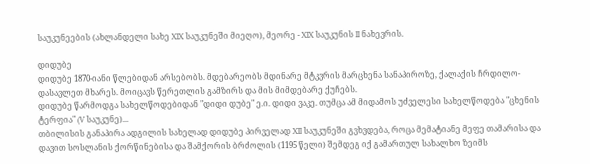საუკუნეების (ახლანდელი სახე XIX საუკუნეში მიეღო), მეორე - XIX საუკუნის II ნახევრის.

დიდუბე
დიდუბე 1870-იანი წლებიდან არსებობს. მდებარეობს მდინარე მტკვრის მარცხენა სანაპიროზე, ქალაქის ჩრდილო-დასავლეთ მხარეს. მოიცავს წერეთლის გამზირს და მის მიმდებარე ქუჩებს.
დიდუბე წარმოდგა სახელწოდებიდან "დიდი დუბე" ე.ი. დიდი ვაკე. თუმცა ამ მიდამოს უძველესი სახელწოდება "ცხენის ტერფია" (V საუკუნე)...
თბილისის განაპირა ადგილის სახელად დიდუბე პირველად XII საუკუნეში გვხვდება, როცა მემატიანე მეფე თამარისა და დავით სოსლანის ქორწინებისა და შამქორის ბრძოლის (1195 წელი) შემდეგ იქ გამართულ სახალხო ზეიმს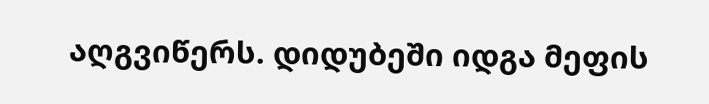აღგვიწერს. დიდუბეში იდგა მეფის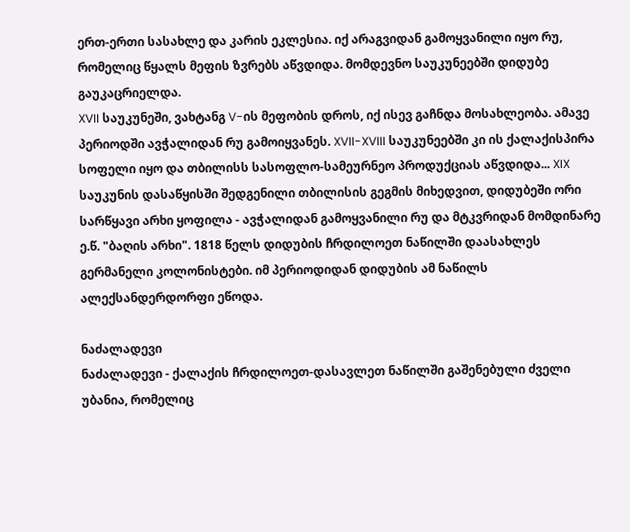ერთ-ერთი სასახლე და კარის ეკლესია. იქ არაგვიდან გამოყვანილი იყო რუ, რომელიც წყალს მეფის ზვრებს აწვდიდა. მომდევნო საუკუნეებში დიდუბე გაუკაცრიელდა.
XVII საუკუნეში, ვახტანგ V-ის მეფობის დროს, იქ ისევ გაჩნდა მოსახლეობა. ამავე პერიოდში ავჭალიდან რუ გამოიყვანეს. XVII-XVIII საუკუნეებში კი ის ქალაქისპირა სოფელი იყო და თბილისს სასოფლო-სამეურნეო პროდუქციას აწვდიდა... XIX საუკუნის დასაწყისში შედგენილი თბილისის გეგმის მიხედვით, დიდუბეში ორი სარწყავი არხი ყოფილა - ავჭალიდან გამოყვანილი რუ და მტკვრიდან მომდინარე ე.წ. "ბაღის არხი". 1818 წელს დიდუბის ჩრდილოეთ ნაწილში დაასახლეს გერმანელი კოლონისტები. იმ პერიოდიდან დიდუბის ამ ნაწილს ალექსანდერდორფი ეწოდა.

ნაძალადევი
ნაძალადევი - ქალაქის ჩრდილოეთ-დასავლეთ ნაწილში გაშენებული ძველი უბანია, რომელიც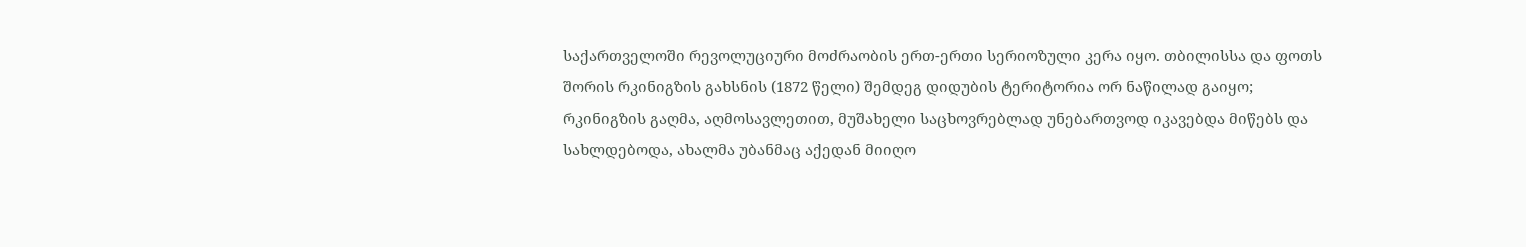საქართველოში რევოლუციური მოძრაობის ერთ-ერთი სერიოზული კერა იყო. თბილისსა და ფოთს შორის რკინიგზის გახსნის (1872 წელი) შემდეგ დიდუბის ტერიტორია ორ ნაწილად გაიყო; რკინიგზის გაღმა, აღმოსავლეთით, მუშახელი საცხოვრებლად უნებართვოდ იკავებდა მიწებს და სახლდებოდა, ახალმა უბანმაც აქედან მიიღო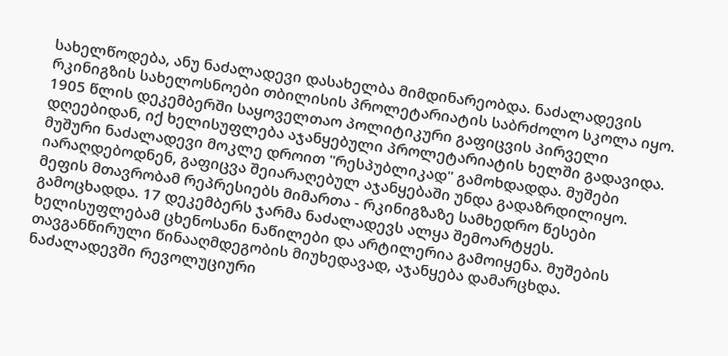სახელწოდება, ანუ ნაძალადევი დასახელბა მიმდინარეობდა. ნაძალადევის რკინიგზის სახელოსნოები თბილისის პროლეტარიატის საბრძოლო სკოლა იყო. 1905 წლის დეკემბერში საყოველთაო პოლიტიკური გაფიცვის პირველი დღეებიდან, იქ ხელისუფლება აჯანყებული პროლეტარიატის ხელში გადავიდა. მუშური ნაძალადევი მოკლე დროით "რესპუბლიკად" გამოხდადდა. მუშები იარაღდებოდნენ, გაფიცვა შეიარაღებულ აჯანყებაში უნდა გადაზრდილიყო. მეფის მთავრობამ რეპრესიებს მიმართა - რკინიგზაზე სამხედრო წესები გამოცხადდა. 17 დეკემბერს ჯარმა ნაძალადევს ალყა შემოარტყეს. ხელისუფლებამ ცხენოსანი ნაწილები და არტილერია გამოიყენა. მუშების თავგანწირული წინააღმდეგობის მიუხედავად, აჯანყება დამარცხდა. ნაძალადევში რევოლუციური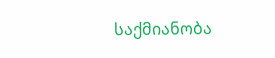საქმიანობა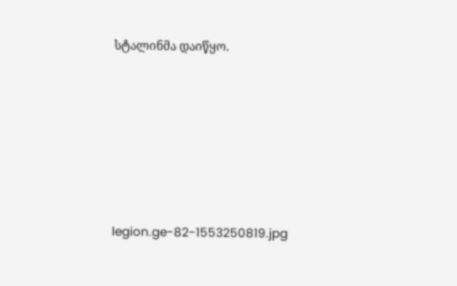სტალინმა დაიწყო.






legion.ge-82-1553250819.jpg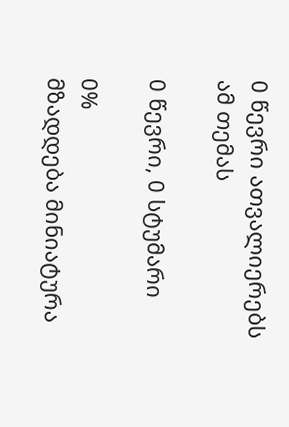0 წევრი ათვალიერებს ამ თემას

0 წევრი, 0 სტუმარი

0%
მზადდება მინიატურა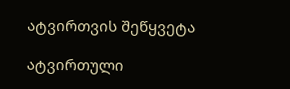ატვირთვის შეწყვეტა

ატვირთული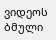ვიდეოს ბმული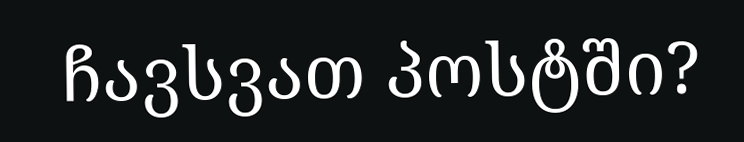ჩავსვათ პოსტში?